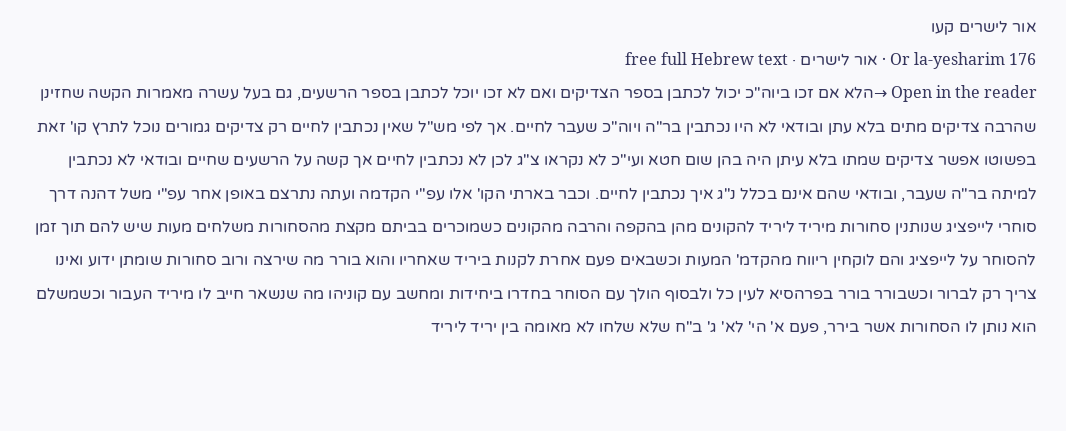אור לישרים קעו
Or la-yesharim 176 · אור לישרים · free full Hebrew text
Open in the reader →הלא אם זכו ביוה"כ יכול לכתבן בספר הצדיקים ואם לא זכו יוכל לכתבן בספר הרשעים, גם בעל עשרה מאמרות הקשה שחזינן שהרבה צדיקים מתים בלא עתן ובודאי לא היו נכתבין בר"ה ויוה"כ שעבר לחיים. אך לפי מש"ל שאין נכתבין לחיים רק צדיקים גמורים נוכל לתרץ קו' זאת בפשוטו אפשר צדיקים שמתו בלא עיתן היה בהן שום חטא ועי"כ לא נקראו צ"ג לכן לא נכתבין לחיים אך קשה על הרשעים שחיים ובודאי לא נכתבין למיתה בר"ה שעבר, ובודאי שהם אינם בכלל נ"ג איך נכתבין לחיים. וכבר בארתי הקו' אלו עפ"י הקדמה ועתה נתרצם באופן אחר עפ"י משל דהנה דרך סוחרי לייפציג שנותנין סחורות מיריד ליריד להקונים מהן בהקפה והרבה מהקונים כשמוכרים בביתם מקצת מהסחורות משלחים מעות שיש להם תוך זמן להסוחר על לייפציג והם לוקחין ריווח מהקדמ' המעות וכשבאים פעם אחרת לקנות ביריד שאחריו והוא בורר מה שירצה ורוב סחורות שומתן ידוע ואינו צריך רק לברור וכשבורר בורר בפרהסיא לעין כל ולבסוף הולך עם הסוחר בחדרו ביחידות ומחשב עם קוניהו מה שנשאר חייב לו מיריד העבור וכשמשלם הוא נותן לו הסחורות אשר בירר, פעם א' הי' לא' ג' ב"ח שלא שלחו לא מאומה בין יריד ליריד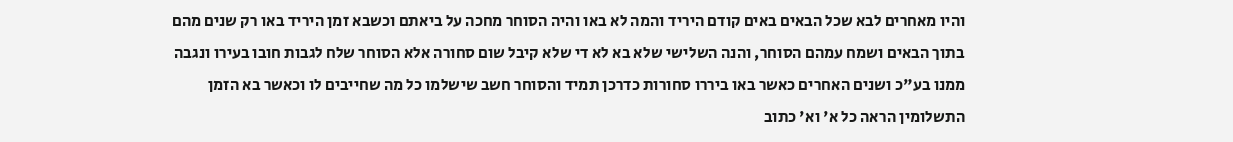והיו מאחרים לבא שכל הבאים באים קודם היריד והמה לא באו והיה הסוחר מחכה על ביאתם וכשבא זמן היריד באו רק שנים מהם בתוך הבאים ושמח עמהם הסוחר, והנה השלישי שלא בא לא די שלא קיבל שום סחורה אלא הסוחר שלח לגבות חובו בעירו ונגבה ממנו בע"כ ושנים האחרים כאשר באו ביררו סחורות כדרכן תמיד והסוחר חשב שישלמו כל מה שחייבים לו וכאשר בא הזמן התשלומין הראה כל א' וא' כתוב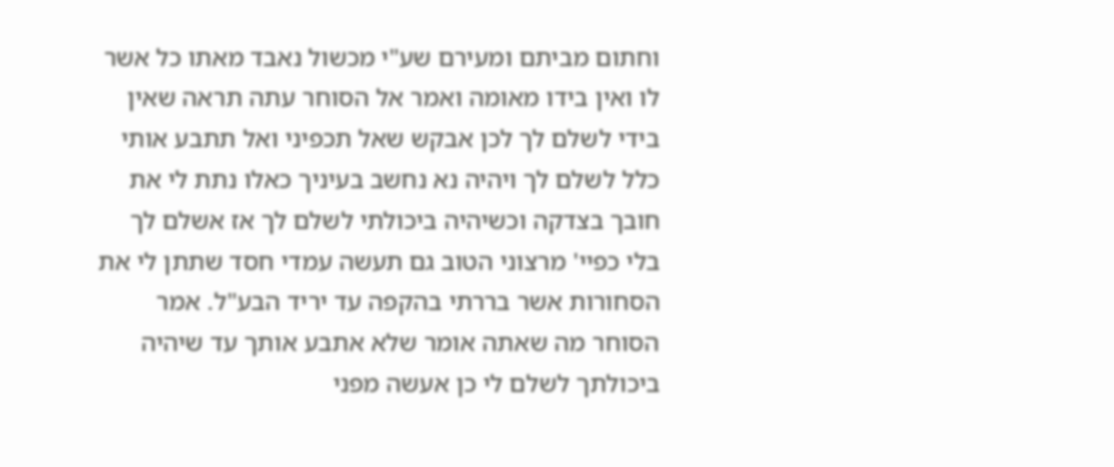וחתום מביתם ומעירם שע"י מכשול נאבד מאתו כל אשר לו ואין בידו מאומה ואמר אל הסוחר עתה תראה שאין בידי לשלם לך לכן אבקש שאל תכפיני ואל תתבע אותי כלל לשלם לך ויהיה נא נחשב בעיניך כאלו נתת לי את חובך בצדקה וכשיהיה ביכולתי לשלם לך אז אשלם לך בלי כפיי' מרצוני הטוב גם תעשה עמדי חסד שתתן לי את הסחורות אשר בררתי בהקפה עד יריד הבע"ל. אמר הסוחר מה שאתה אומר שלא אתבע אותך עד שיהיה ביכולתך לשלם לי כן אעשה מפני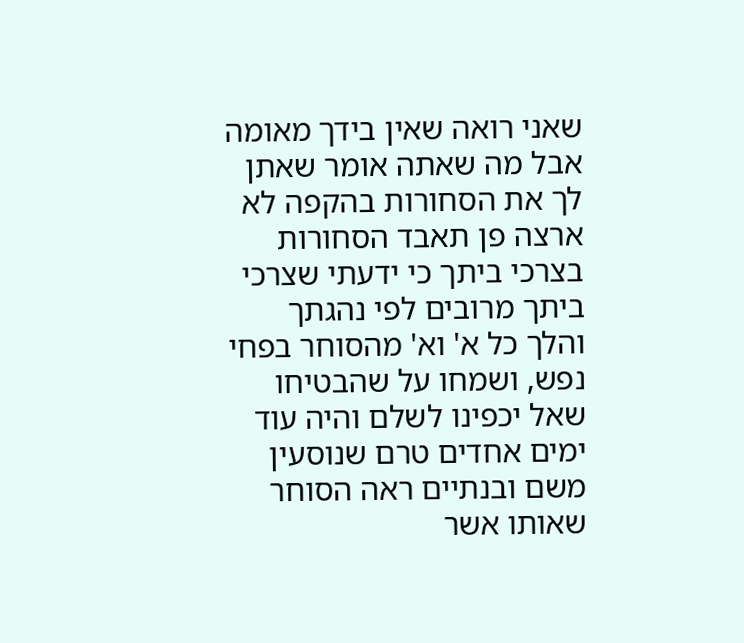שאני רואה שאין בידך מאומה אבל מה שאתה אומר שאתן לך את הסחורות בהקפה לא ארצה פן תאבד הסחורות בצרכי ביתך כי ידעתי שצרכי ביתך מרובים לפי נהגתך והלך כל א' וא' מהסוחר בפחי נפש, ושמחו על שהבטיחו שאל יכפינו לשלם והיה עוד ימים אחדים טרם שנוסעין משם ובנתיים ראה הסוחר שאותו אשר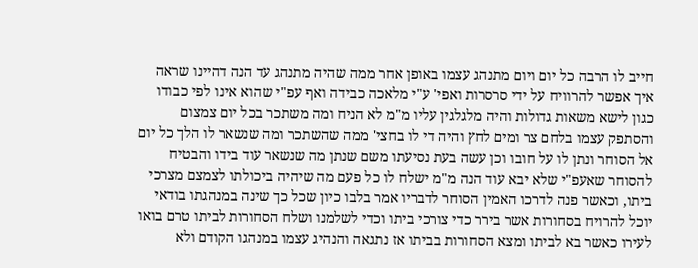חייב לו הרבה כל יום ויום מתנהג עצמו באופן אחר ממה שהיה מתנהג עד הנה דהיינו שראה איך אפשר להרוויח על ידי סרסרות ואפי' ע"י מלאכה כבידה ואף עפ"י שהוא אינו לפי כבודו כגון לישא משאות גדולות והיה מלגלגין עליו מ"מ לא הניח ומה משתכר בכל יום צמצום והסתפק עצמו בלחם צר ומים לחץ והיה די לו בחצי' ממה שהשתכר ומה שנשאר לו הלך כל יום אל הסוחר ונתן לו על חובו וכן עשה בעת נסיעתו משם שנתן מה שנשאר עוד בידו והבטיח להסוחר שאעפ"י שלא יבא עוד הנה מ"מ ישלח לו כל פעם מה שיהיה ביכולתו לצמצם מצרכי ביתו, וכאשר פנה לדרכו האמין הסוחר לדבריו אמר בלבו כיון שכל כך שינה במנהגתו בודאי יוכל להרויח בסחורות אשר בירר כדי צורכי ביתו וכדי לשלמנו ושלח הסחורות לביתו טרם בואו לעירו כאשר בא לביתו ומצא הסחורות בביתו אז נתגאה והנהיג עצמו במנהגו הקודם ולא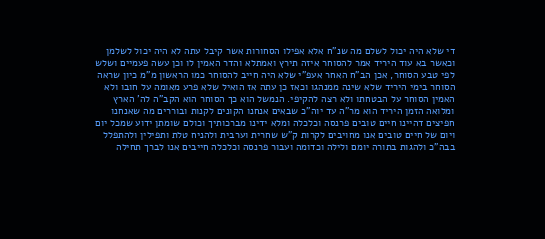די שלא היה יכול לשלם מה שנ"ח אלא אפילו הסחורות אשר קיבל עתה לא היה יכול לשלמן וכאשר בא עוד היריד אמר להסוחר איזה תירץ ואמתלא והדר האמין לו וכן עשה פעמיים ושלש לפי טבע הסוחר, אכן הב"ח האחר אעפ"י שלא היה חייב להסוחר כמו הראשון מ"מ כיון שראה הסוחר בימי היריד שלא שינה ממנהגו וכאז כן עתה אז הואיל שלא פרע מאומה על חובו ולא האמין הסוחר על הבטחתו ולא רצה להקיפי. הנמשל הוא כך הסוחר הוא הקב"ה לה' הארץ ומלואה הזמן היריד הוא מר"ה עד יוה"כ שבאים אנחנו הקונים לקנות ובוררים מה שאנחנו חפיצים דהיינו חיים טובים פרנסה וכלכלה ומלא ידינו מברכותיך וכולם שומתן ידוע שמכל יום ויום של חיים טובים אנו מחויבים לקרות ק"ש שחרית וערבית ולהניח טלת ותפילין ולהתפלל בבה"כ ולהגות בתורה יומם ולילה וכדומה ועבור פרנסה וכלכלה חייבים אנו לברך תחילה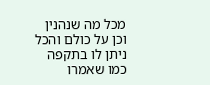מכל מה שנהנין וכן על כולם והכל ניתן לו בתקפה כמו שאמרו